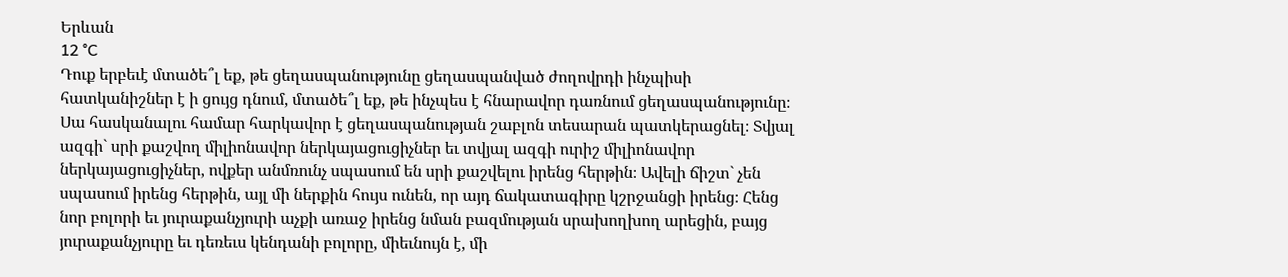Երևան
12 °C
Դուք երբեւէ մտածե՞լ եք, թե ցեղասպանությունը ցեղասպանված ժողովրդի ինչպիսի հատկանիշներ է ի ցույց դնում, մտածե՞լ եք, թե ինչպես է հնարավոր դառնում ցեղասպանությունը։ Սա հասկանալու համար հարկավոր է ցեղասպանության շաբլոն տեսարան պատկերացնել։ Տվյալ ազգի` սրի քաշվող միլիոնավոր ներկայացուցիչներ եւ տվյալ ազգի ուրիշ միլիոնավոր ներկայացուցիչներ, ովքեր անմռունչ սպասում են սրի քաշվելու իրենց հերթին։ Ավելի ճիշտ` չեն սպասում իրենց հերթին, այլ մի ներքին հույս ունեն, որ այդ ճակատագիրը կշրջանցի իրենց։ Հենց նոր բոլորի եւ յուրաքանչյուրի աչքի առաջ իրենց նման բազմության սրախողխող արեցին, բայց յուրաքանչյուրը եւ դեռեւս կենդանի բոլորը, միեւնույն է, մի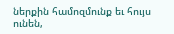ներքին համոզմունք եւ հույս ունեն,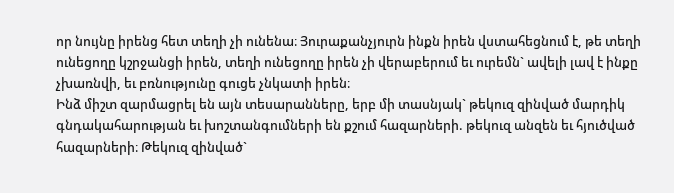որ նույնը իրենց հետ տեղի չի ունենա։ Յուրաքանչյուրն ինքն իրեն վստահեցնում է, թե տեղի ունեցողը կշրջանցի իրեն, տեղի ունեցողը իրեն չի վերաբերում եւ ուրեմն` ավելի լավ է ինքը չխառնվի, եւ բռնությունը գուցե չնկատի իրեն։
Ինձ միշտ զարմացրել են այն տեսարանները, երբ մի տասնյակ` թեկուզ զինված մարդիկ գնդակահարության եւ խոշտանգումների են քշում հազարների. թեկուզ անզեն եւ հյուծված հազարների։ Թեկուզ զինված`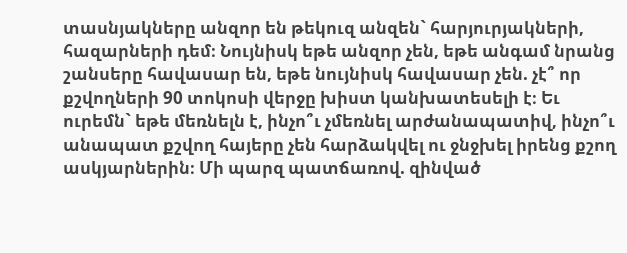տասնյակները անզոր են թեկուզ անզեն` հարյուրյակների, հազարների դեմ։ Նույնիսկ եթե անզոր չեն, եթե անգամ նրանց շանսերը հավասար են, եթե նույնիսկ հավասար չեն. չէ՞ որ քշվողների 90 տոկոսի վերջը խիստ կանխատեսելի է։ Եւ ուրեմն` եթե մեռնելն է, ինչո՞ւ չմեռնել արժանապատիվ, ինչո՞ւ անապատ քշվող հայերը չեն հարձակվել ու ջնջխել իրենց քշող ասկյարներին։ Մի պարզ պատճառով. զինված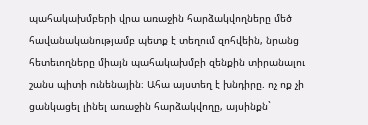պահակախմբերի վրա առաջին հարձակվողները մեծ հավանականությամբ պետք է տեղում զոհվեին, նրանց հետեւողները միայն պահակախմբի զենքին տիրանալու շանս պիտի ունենային։ Ահա այստեղ է խնդիրը. ոչ ոք չի ցանկացել լինել առաջին հարձակվողը, այսինքն`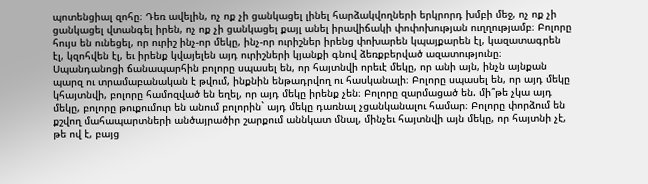պոտենցիալ զոհը։ Դեռ ավելին, ոչ ոք չի ցանկացել լինել հարձակվողների երկրորդ խմբի մեջ, ոչ ոք չի ցանկացել վտանգել իրեն, ոչ ոք չի ցանկացել քայլ անել իրավիճակի փոփոխության ուղղությամբ։ Բոլորը հույս են ունեցել, որ ուրիշ ինչ-որ մեկը, ինչ-որ ուրիշներ իրենց փոխարեն կպայքարեն էլ, կազատագրեն էլ, կզոհվեն էլ, եւ իրենք կվայելեն այդ ուրիշների կյանքի գնով ձեռքբերված ազատությունը։ Սպանդանոցի ճանապարհին բոլորը սպասել են, որ հայտնվի որեւէ մեկը, որ անի այն, ինչն այնքան պարզ ու տրամաբանական է թվում, ինքնին ենթադրվող ու հասկանալի։ Բոլորը սպասել են, որ այդ մեկը կհայտնվի, բոլորը համոզված են եղել, որ այդ մեկը իրենք չեն։ Բոլորը զարմացած են. մի՞թե չկա այդ մեկը, բոլորը թուքումուր են անում բոլորին` այդ մեկը դառնալ չցանկանալու համար։ Բոլորը փորձում են քշվող մահապարտների անծայրածիր շարքում աննկատ մնալ, մինչեւ հայտնվի այն մեկը, որ հայտնի չէ, թե ով է, բայց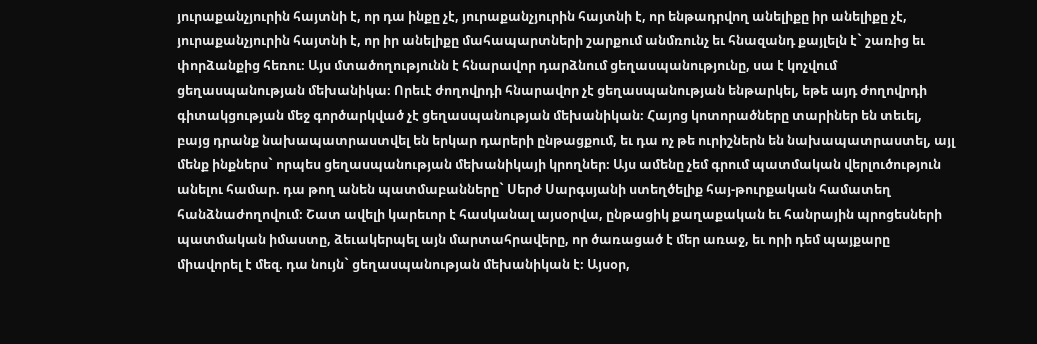յուրաքանչյուրին հայտնի է, որ դա ինքը չէ, յուրաքանչյուրին հայտնի է, որ ենթադրվող անելիքը իր անելիքը չէ, յուրաքանչյուրին հայտնի է, որ իր անելիքը մահապարտների շարքում անմռունչ եւ հնազանդ քայլելն է` շառից եւ փորձանքից հեռու։ Այս մտածողությունն է հնարավոր դարձնում ցեղասպանությունը, սա է կոչվում ցեղասպանության մեխանիկա։ Որեւէ ժողովրդի հնարավոր չէ ցեղասպանության ենթարկել, եթե այդ ժողովրդի գիտակցության մեջ գործարկված չէ ցեղասպանության մեխանիկան։ Հայոց կոտորածները տարիներ են տեւել, բայց դրանք նախապատրաստվել են երկար դարերի ընթացքում, եւ դա ոչ թե ուրիշներն են նախապատրաստել, այլ մենք ինքներս` որպես ցեղասպանության մեխանիկայի կրողներ։ Այս ամենը չեմ գրում պատմական վերլուծություն անելու համար. դա թող անեն պատմաբանները` Սերժ Սարգսյանի ստեղծելիք հայ-թուրքական համատեղ հանձնաժողովում։ Շատ ավելի կարեւոր է հասկանալ այսօրվա, ընթացիկ քաղաքական եւ հանրային պրոցեսների պատմական իմաստը, ձեւակերպել այն մարտահրավերը, որ ծառացած է մեր առաջ, եւ որի դեմ պայքարը միավորել է մեզ. դա նույն` ցեղասպանության մեխանիկան է։ Այսօր,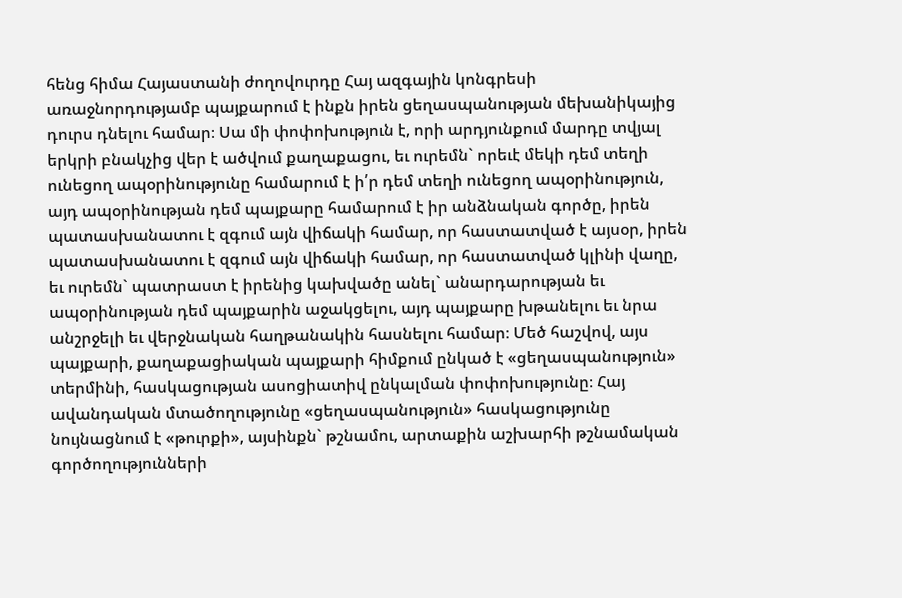հենց հիմա Հայաստանի ժողովուրդը Հայ ազգային կոնգրեսի առաջնորդությամբ պայքարում է ինքն իրեն ցեղասպանության մեխանիկայից դուրս դնելու համար։ Սա մի փոփոխություն է, որի արդյունքում մարդը տվյալ երկրի բնակչից վեր է ածվում քաղաքացու, եւ ուրեմն` որեւէ մեկի դեմ տեղի ունեցող ապօրինությունը համարում է ի՛ր դեմ տեղի ունեցող ապօրինություն, այդ ապօրինության դեմ պայքարը համարում է իր անձնական գործը, իրեն պատասխանատու է զգում այն վիճակի համար, որ հաստատված է այսօր, իրեն պատասխանատու է զգում այն վիճակի համար, որ հաստատված կլինի վաղը, եւ ուրեմն` պատրաստ է իրենից կախվածը անել` անարդարության եւ ապօրինության դեմ պայքարին աջակցելու, այդ պայքարը խթանելու եւ նրա անշրջելի եւ վերջնական հաղթանակին հասնելու համար։ Մեծ հաշվով, այս պայքարի, քաղաքացիական պայքարի հիմքում ընկած է «ցեղասպանություն» տերմինի, հասկացության ասոցիատիվ ընկալման փոփոխությունը։ Հայ ավանդական մտածողությունը «ցեղասպանություն» հասկացությունը նույնացնում է «թուրքի», այսինքն` թշնամու, արտաքին աշխարհի թշնամական գործողությունների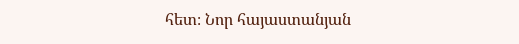հետ։ Նոր հայաստանյան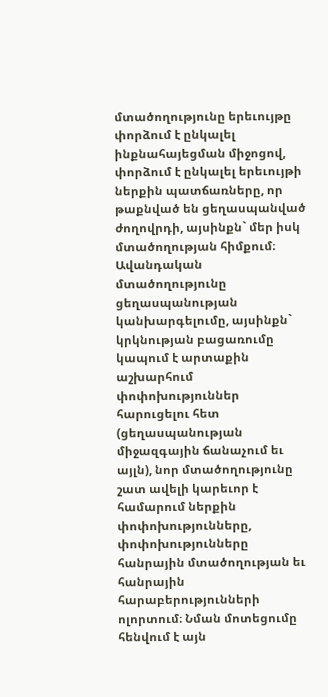մտածողությունը երեւույթը փորձում է ընկալել ինքնահայեցման միջոցով, փորձում է ընկալել երեւույթի ներքին պատճառները, որ թաքնված են ցեղասպանված ժողովրդի, այսինքն` մեր իսկ մտածողության հիմքում։ Ավանդական մտածողությունը ցեղասպանության կանխարգելումը, այսինքն` կրկնության բացառումը կապում է արտաքին աշխարհում փոփոխություններ հարուցելու հետ (ցեղասպանության միջազգային ճանաչում եւ այլն), նոր մտածողությունը շատ ավելի կարեւոր է համարում ներքին փոփոխությունները, փոփոխությունները հանրային մտածողության եւ հանրային հարաբերությունների ոլորտում։ Նման մոտեցումը հենվում է այն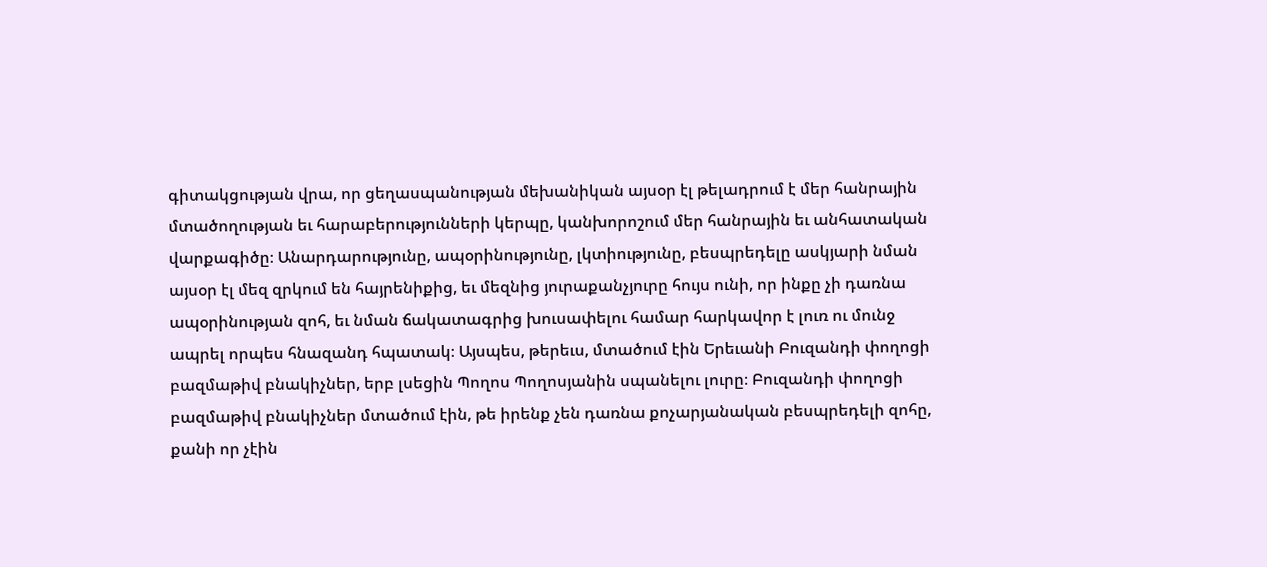գիտակցության վրա, որ ցեղասպանության մեխանիկան այսօր էլ թելադրում է մեր հանրային մտածողության եւ հարաբերությունների կերպը, կանխորոշում մեր հանրային եւ անհատական վարքագիծը։ Անարդարությունը, ապօրինությունը, լկտիությունը, բեսպրեդելը ասկյարի նման այսօր էլ մեզ զրկում են հայրենիքից, եւ մեզնից յուրաքանչյուրը հույս ունի, որ ինքը չի դառնա ապօրինության զոհ, եւ նման ճակատագրից խուսափելու համար հարկավոր է լուռ ու մունջ ապրել որպես հնազանդ հպատակ։ Այսպես, թերեւս, մտածում էին Երեւանի Բուզանդի փողոցի բազմաթիվ բնակիչներ, երբ լսեցին Պողոս Պողոսյանին սպանելու լուրը։ Բուզանդի փողոցի բազմաթիվ բնակիչներ մտածում էին, թե իրենք չեն դառնա քոչարյանական բեսպրեդելի զոհը, քանի որ չէին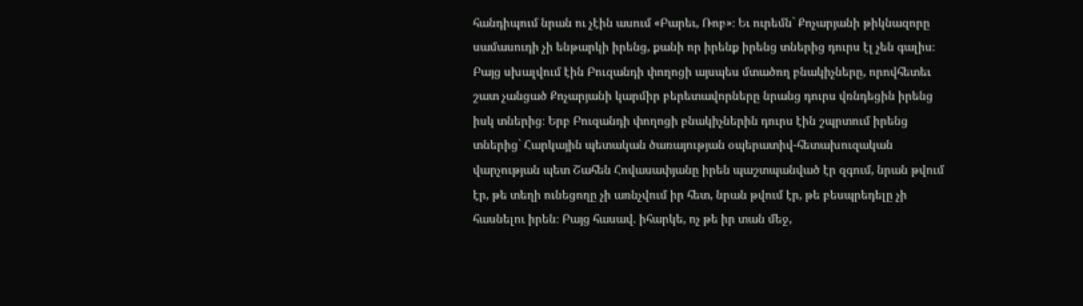հանդիպում նրան ու չէին ասում «Բարեւ, Ռոբ»։ Եւ ուրեմն` Քոչարյանի թիկնազորը սամասուդի չի ենթարկի իրենց, քանի որ իրենք իրենց տներից դուրս էլ չեն գալիս։ Բայց սխալվում էին Բուզանդի փողոցի այսպես մտածող բնակիչները, որովհետեւ շատ չանցած Քոչարյանի կարմիր բերետավորները նրանց դուրս վռնդեցին իրենց իսկ տներից։ Երբ Բուզանդի փողոցի բնակիչներին դուրս էին շպրտում իրենց տներից` Հարկային պետական ծառայության օպերատիվ-հետախուզական վարչության պետ Շահեն Հովասափյանը իրեն պաշտպանված էր զգում, նրան թվում էր, թե տեղի ունեցողը չի առնչվում իր հետ, նրան թվում էր, թե բեսպրեդելը չի հասնելու իրեն։ Բայց հասավ. իհարկե, ոչ թե իր տան մեջ,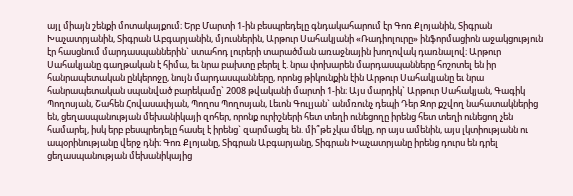այլ միայն շենքի մոտակայքում։ Երբ Մարտի 1-ին բեսպրեդելը գնդակահարում էր Գոռ Քլոյանին, Տիգրան Խաչատրյանին, Տիգրան Աբգարյանին, մյուսներին, Արթուր Սահակյանի «Ռադիոլուրը» ինֆորմացիոն աջակցություն էր հասցնում մարդասպաններին` ստահոդ լուրերի տարածման առաջնային խողովակ դառնալով։ Արթուր Սահակյանը գաղթական է հիմա, եւ նրա բախտը բերել է. նրա փոխարեն մարդասպանները հոշոտել են իր հանրապետական ընկերոջը, նույն մարդասպանները, որոնց թիկունքին էին Արթուր Սահակյանը եւ նրա հանրապետական սպանված բարեկամը` 2008 թվականի մարտի 1-ին։ Այս մարդիկ` Արթուր Սահակյան, Գագիկ Պողոսյան, Շահեն Հովասափյան, Պողոս Պողոսյան, Լեւոն Գուլյան` անմռունչ դեպի Դեր Զոր քշվող նահատակներից են, ցեղասպանության մեխանիկայի զոհեր, որոնք ուրիշների հետ տեղի ունեցողը իրենց հետ տեղի ունեցող չեն համարել, իսկ երբ բեսպրեդելը հասել է իրենց` զարմացել են. մի՞թե չկա մեկը, որ այս ամենին, այս լկտիությանն ու ապօրինությանը վերջ դնի։ Գոռ Քլոյանը, Տիգրան Աբգարյանը, Տիգրան Խաչատրյանը իրենց դուրս են դրել ցեղասպանության մեխանիկայից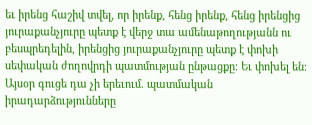եւ իրենց հաշիվ տվել, որ իրենք, հենց իրենք, հենց իրենցից յուրաքանչյուրը պետք է վերջ տա ամենաթողությանն ու բեսպրեդելին, իրենցից յուրաքանչյուրը պետք է փոխի սեփական ժողովրդի պատմության ընթացքը։ Եւ փոխել են։ Այսօր գուցե դա չի երեւում. պատմական իրադարձությունները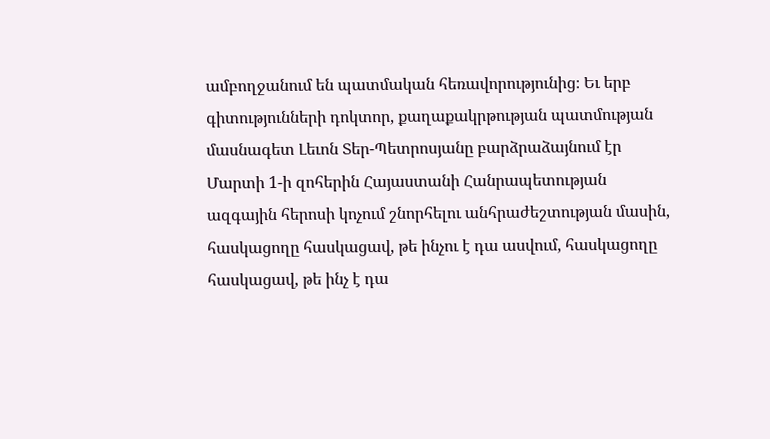ամբողջանում են պատմական հեռավորությունից։ Եւ երբ գիտությունների դոկտոր, քաղաքակրթության պատմության մասնագետ Լեւոն Տեր-Պետրոսյանը բարձրաձայնում էր Մարտի 1-ի զոհերին Հայաստանի Հանրապետության ազգային հերոսի կոչում շնորհելու անհրաժեշտության մասին, հասկացողը հասկացավ, թե ինչու է դա ասվում, հասկացողը հասկացավ, թե ինչ է դա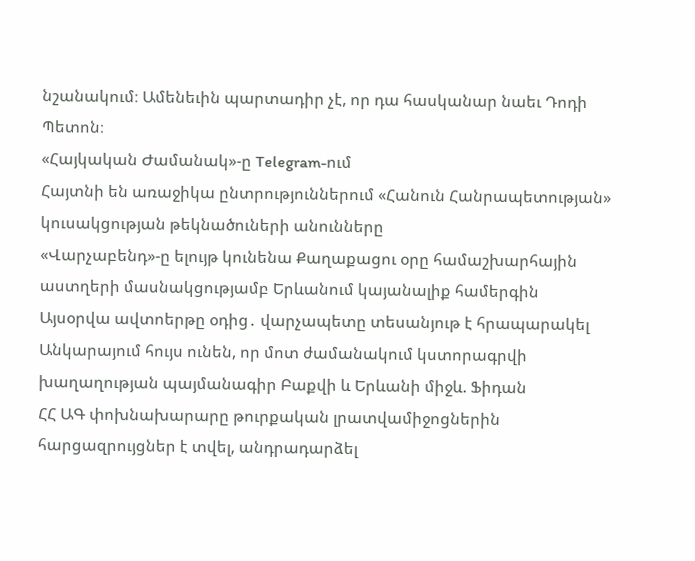նշանակում։ Ամենեւին պարտադիր չէ, որ դա հասկանար նաեւ Դոդի Պետոն։
«Հայկական Ժամանակ»-ը Telegram-ում
Հայտնի են առաջիկա ընտրություններում «Հանուն Հանրապետության» կուսակցության թեկնածուների անունները
«Վարչաբենդ»-ը ելույթ կունենա Քաղաքացու օրը համաշխարհային աստղերի մասնակցությամբ Երևանում կայանալիք համերգին
Այսօրվա ավտոերթը օդից․ վարչապետը տեսանյութ է հրապարակել
Անկարայում հույս ունեն, որ մոտ ժամանակում կստորագրվի խաղաղության պայմանագիր Բաքվի և Երևանի միջև. Ֆիդան
ՀՀ ԱԳ փոխնախարարը թուրքական լրատվամիջոցներին հարցազրույցներ է տվել, անդրադարձել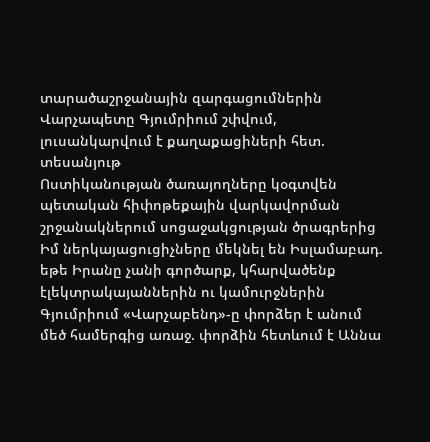տարածաշրջանային զարգացումներին
Վարչապետը Գյումրիում շփվում, լուսանկարվում է քաղաքացիների հետ. տեսանյութ
Ոստիկանության ծառայողները կօգտվեն պետական հիփոթեքային վարկավորման շրջանակներում սոցաջակցության ծրագրերից
Իմ ներկայացուցիչները մեկնել են Իսլամաբադ. եթե Իրանը չանի գործարք, կհարվածենք էլեկտրակայաններին ու կամուրջներին
Գյումրիում «Վարչաբենդ»-ը փորձեր է անում մեծ համերգից առաջ. փորձին հետևում է Աննա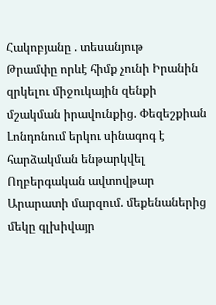Հակոբյանը . տեսանյութ
Թրամփը որևէ հիմք չունի Իրանին զրկելու միջուկային զենքի մշակման իրավունքից. Փեզեշքիան
Լոնդոնում երկու սինագոգ է հարձակման ենթարկվել
Ողբերգական ավտովթար Արարատի մարզում. մեքենաներից մեկը գլխիվայր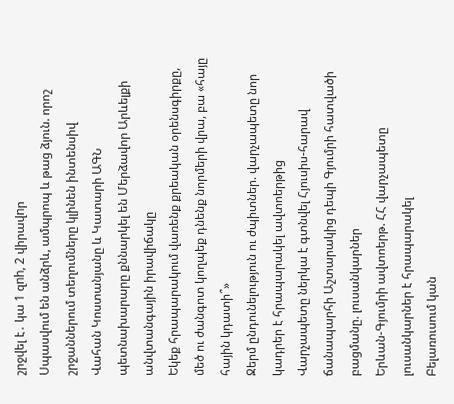շրջվել է․ կա 1 զnh, 2 վիրավnր
Սպասվում են անձրև, ամպրոպ և թաց ձյուն. որոշ շրջաններում տեղումները կլինեն ինտենսիվ
Վահան Կոստանյանը և Կատարի ԱԳՆ պետնախարարը քննարկել են Մերձավոր Արևելքի անվտանգային իրավիճակը
Եկեք հրապարակում վառենք քրեական օրենսգիրքը, մեծ ու ժանգոտ կողպեք դնենք նորմերի վրա, բա «հայը հային կդատի՞»
Ջերմ ընդունելություն ու ժպիտներ. վարչապետը նոր կադրեր է հրապարակել ավտոերթից
Վարչապետը ներկա է գտնվել Հյուսիս-հարավ ճանապարհի Աշտարակից դեպի Գյումրի հատվածի բացմանը. լուսանկարներ
Երևան-Գյումրի ավտոերթ. ՀՀ վարչապետը լուսանկարներ է հրապարակել
Բելառուսում կան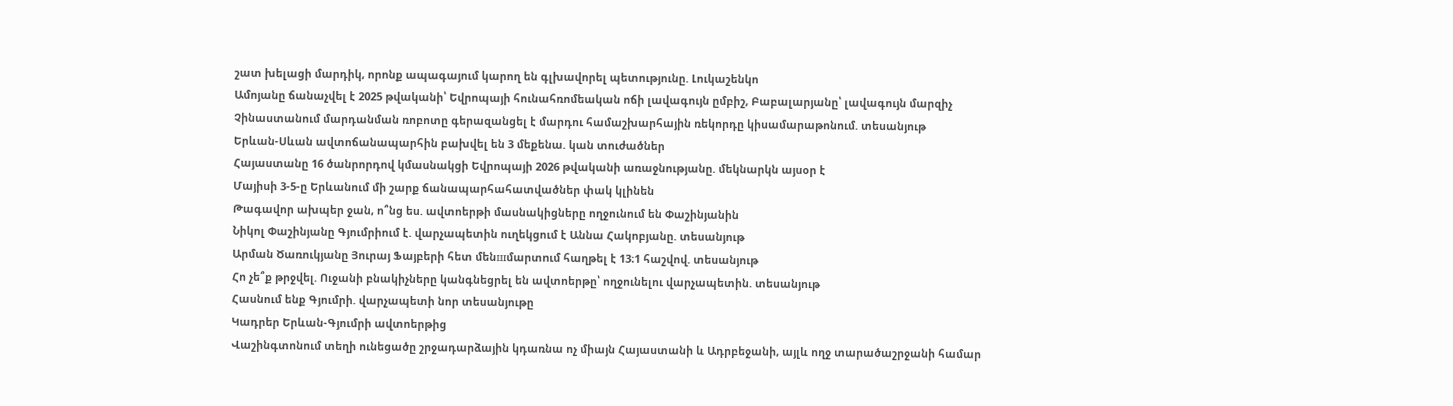շատ խելացի մարդիկ, որոնք ապագայում կարող են գլխավորել պետությունը. Լուկաշենկո
Ամոյանը ճանաչվել է 2025 թվականի՝ Եվրոպայի հունահռոմեական ոճի լավագույն ըմբիշ, Բաբալարյանը՝ լավագույն մարզիչ
Չինաստանում մարդանման ռոբոտը գերազանցել է մարդու համաշխարհային ռեկորդը կիսամարաթոնում. տեսանյութ
Երևան-Սևան ավտոճանապարհին բախվել են 3 մեքենա. կան տուժածներ
Հայաստանը 16 ծանրորդով կմասնակցի Եվրոպայի 2026 թվականի առաջնությանը. մեկնարկն այսօր է
Մայիսի 3-5-ը Երևանում մի շարք ճանապարհահատվածներ փակ կլինեն
Թագավոր ախպեր ջան, ո՞նց ես. ավտոերթի մասնակիցները ողջունում են Փաշինյանին
Նիկոլ Փաշինյանը Գյումրիում է. վարչապետին ուղեկցում է Աննա Հակոբյանը. տեսանյութ
Արման Ծառուկյանը Յուրայ Ֆայբերի հետ մենшմարտnւմ հաղթել է 13։1 հաշվով. տեսանյութ
Հո չե՞ք թրջվել. Ուջանի բնակիչները կանգնեցրել են ավտոերթը՝ ողջունելու վարչապետին. տեսանյութ
Հասնում ենք Գյումրի. վարչապետի նոր տեսանյութը
Կադրեր Երևան-Գյումրի ավտոերթից
Վաշինգտոնում տեղի ունեցածը շրջադարձային կդառնա ոչ միայն Հայաստանի և Ադրբեջանի, այլև ողջ տարածաշրջանի համար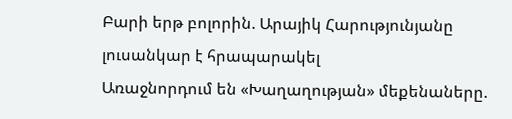Բարի երթ բոլորին. Արայիկ Հարությունյանը լուսանկար է հրապարակել
Առաջնորդում են «Խաղաղության» մեքենաները.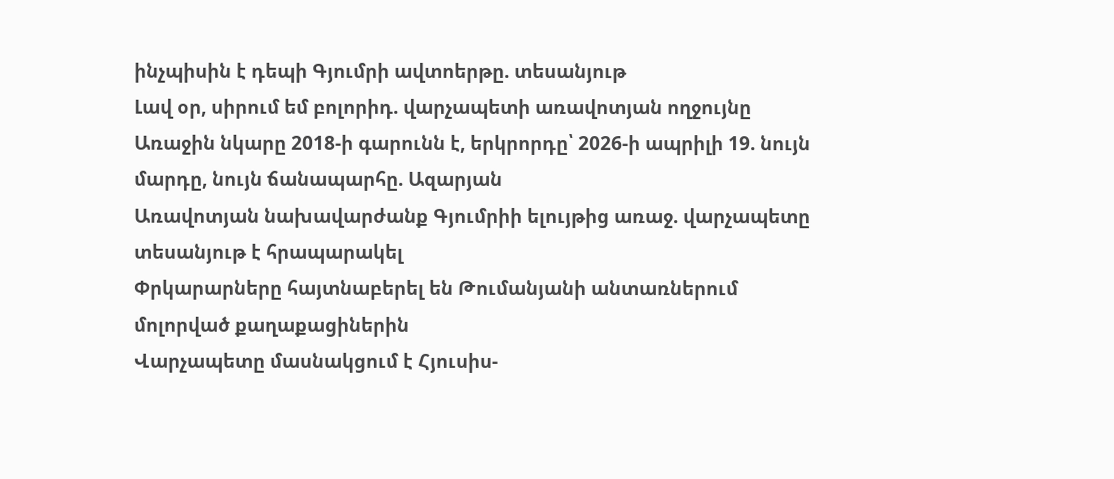ինչպիսին է դեպի Գյումրի ավտոերթը. տեսանյութ
Լավ օր, սիրում եմ բոլորիդ. վարչապետի առավոտյան ողջույնը
Առաջին նկարը 2018-ի գարունն է, երկրորդը՝ 2026-ի ապրիլի 19. նույն մարդը, նույն ճանապարհը. Ազարյան
Առավոտյան նախավարժանք Գյումրիի ելույթից առաջ. վարչապետը տեսանյութ է հրապարակել
Փրկարարները հայտնաբերել են Թումանյանի անտառներում մոլորված քաղաքացիներին
Վարչապետը մասնակցում է Հյուսիս-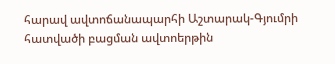հարավ ավտոճանապարհի Աշտարակ-Գյումրի հատվածի բացման ավտոերթին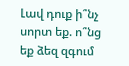Լավ դուք ի՞նչ սորտ եք. ո՞նց եք ձեզ զգում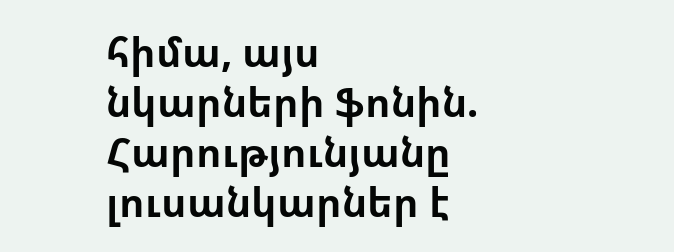հիմա, այս նկարների ֆոնին. Հարությունյանը լուսանկարներ է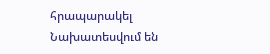հրապարակել
Նախատեսվում են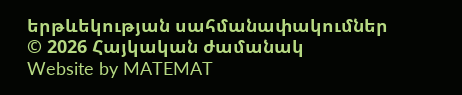երթևեկության սահմանափակումներ
© 2026 Հայկական ժամանակ
Website by MATEMAT